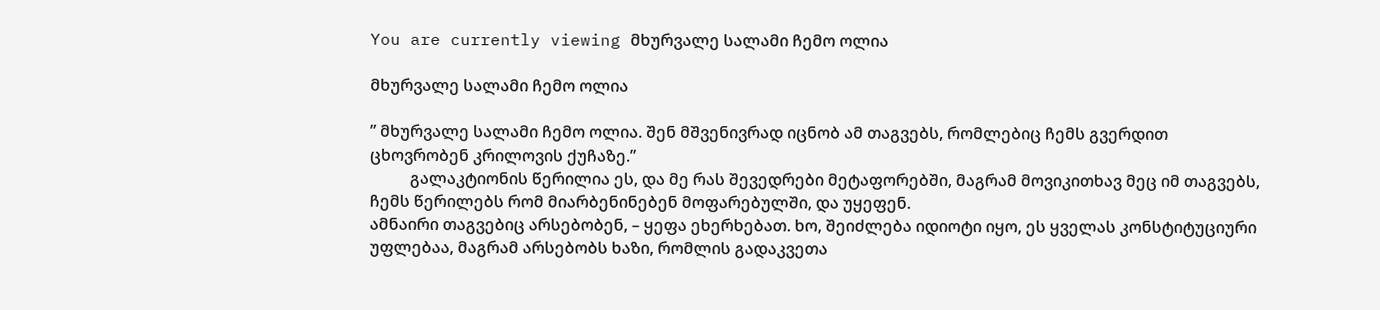You are currently viewing მხურვალე სალამი ჩემო ოლია

მხურვალე სალამი ჩემო ოლია

” მხურვალე სალამი ჩემო ოლია. შენ მშვენივრად იცნობ ამ თაგვებს, რომლებიც ჩემს გვერდით ცხოვრობენ კრილოვის ქუჩაზე.”
          გალაკტიონის წერილია ეს, და მე რას შევედრები მეტაფორებში, მაგრამ მოვიკითხავ მეც იმ თაგვებს, ჩემს წერილებს რომ მიარბენინებენ მოფარებულში, და უყეფენ.
ამნაირი თაგვებიც არსებობენ, – ყეფა ეხერხებათ. ხო, შეიძლება იდიოტი იყო, ეს ყველას კონსტიტუციური უფლებაა, მაგრამ არსებობს ხაზი, რომლის გადაკვეთა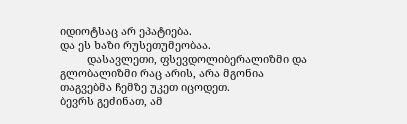იდიოტსაც არ ეპატიება.
და ეს ხაზი რუსეთუმეობაა.
         დასავლეთი, ფსევდოლიბერალიზმი და გლობალიზმი რაც არის, არა მგონია თაგვებმა ჩემზე უკეთ იცოდეთ.
ბევრს გეძინათ, ამ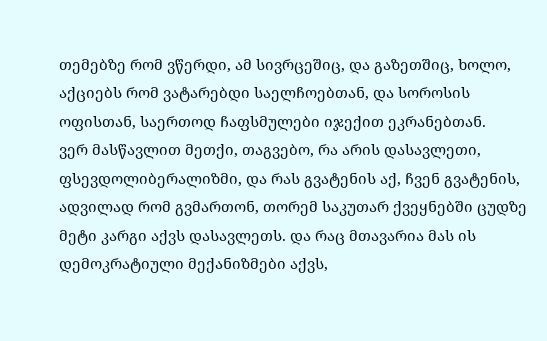თემებზე რომ ვწერდი, ამ სივრცეშიც, და გაზეთშიც, ხოლო, აქციებს რომ ვატარებდი საელჩოებთან, და სოროსის ოფისთან, საერთოდ ჩაფსმულები იჯექით ეკრანებთან.
ვერ მასწავლით მეთქი, თაგვებო, რა არის დასავლეთი, ფსევდოლიბერალიზმი, და რას გვატენის აქ, ჩვენ გვატენის, ადვილად რომ გვმართონ, თორემ საკუთარ ქვეყნებში ცუდზე მეტი კარგი აქვს დასავლეთს. და რაც მთავარია მას ის დემოკრატიული მექანიზმები აქვს,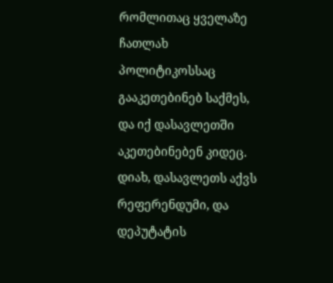რომლითაც ყველაზე ჩათლახ პოლიტიკოსსაც გააკეთებინებ საქმეს, და იქ დასავლეთში აკეთებინებენ კიდეც.
დიახ, დასავლეთს აქვს რეფერენდუმი, და დეპუტატის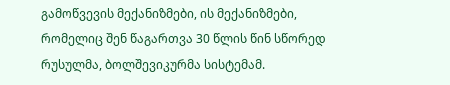გამოწვევის მექანიზმები, ის მექანიზმები, რომელიც შენ წაგართვა 30 წლის წინ სწორედ რუსულმა, ბოლშევიკურმა სისტემამ.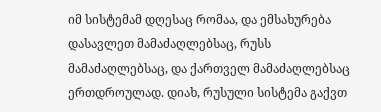იმ სისტემამ დღესაც რომაა, და ემსახურება დასავლეთ მამაძაღლებსაც, რუსს მამაძაღლებსაც, და ქართველ მამაძაღლებსაც ერთდროულად. დიახ, რუსული სისტემა გაქვთ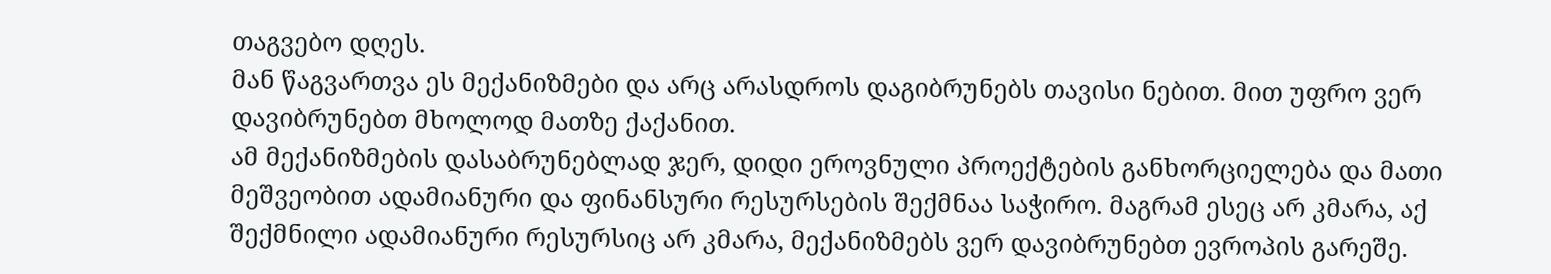თაგვებო დღეს.
მან წაგვართვა ეს მექანიზმები და არც არასდროს დაგიბრუნებს თავისი ნებით. მით უფრო ვერ დავიბრუნებთ მხოლოდ მათზე ქაქანით.
ამ მექანიზმების დასაბრუნებლად ჯერ, დიდი ეროვნული პროექტების განხორციელება და მათი მეშვეობით ადამიანური და ფინანსური რესურსების შექმნაა საჭირო. მაგრამ ესეც არ კმარა, აქ შექმნილი ადამიანური რესურსიც არ კმარა, მექანიზმებს ვერ დავიბრუნებთ ევროპის გარეშე.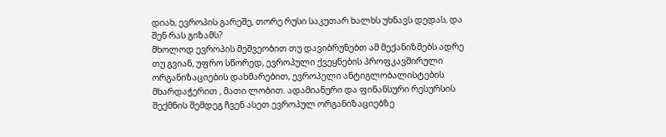დიახ, ევროპის გარეშე, თორე რუსი საკუთარ ხალხს უხნავს დედას, და შენ რას გიზამს?
მხოლოდ ევროპის მეშვეობით თუ დავიბრუნებთ ამ მექანიზმებს ადრე თუ გვიან, უფრო სწორედ, ევროპული ქვეყნების პროფკავშირული ორგანიზაციების დახმარებით, ევროპელი ანტიგლობალისტების მხარდაჭერით , მათი ლობით. ადამიანური და ფინანსური რესურსის შექმნის შემდეგ ჩვენ ასეთ ევროპულ ორგანიზაციებზე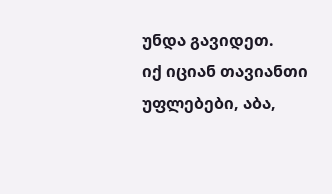უნდა გავიდეთ.
იქ იციან თავიანთი უფლებები, აბა,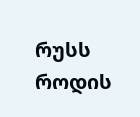რუსს როდის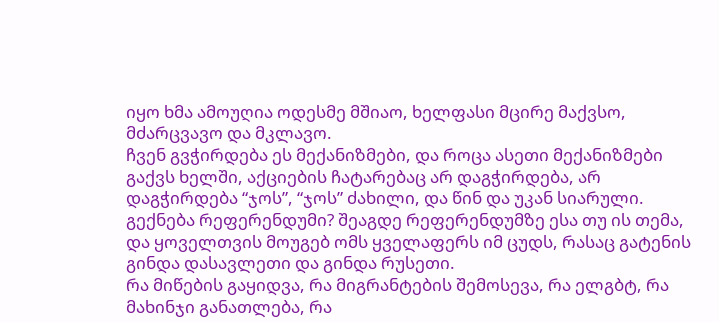იყო ხმა ამოუღია ოდესმე მშიაო, ხელფასი მცირე მაქვსო, მძარცვავო და მკლავო.
ჩვენ გვჭირდება ეს მექანიზმები, და როცა ასეთი მექანიზმები გაქვს ხელში, აქციების ჩატარებაც არ დაგჭირდება, არ დაგჭირდება “ჯოს”, “ჯოს” ძახილი, და წინ და უკან სიარული.
გექნება რეფერენდუმი? შეაგდე რეფერენდუმზე ესა თუ ის თემა, და ყოველთვის მოუგებ ომს ყველაფერს იმ ცუდს, რასაც გატენის გინდა დასავლეთი და გინდა რუსეთი.
რა მიწების გაყიდვა, რა მიგრანტების შემოსევა, რა ელგბტ, რა მახინჯი განათლება, რა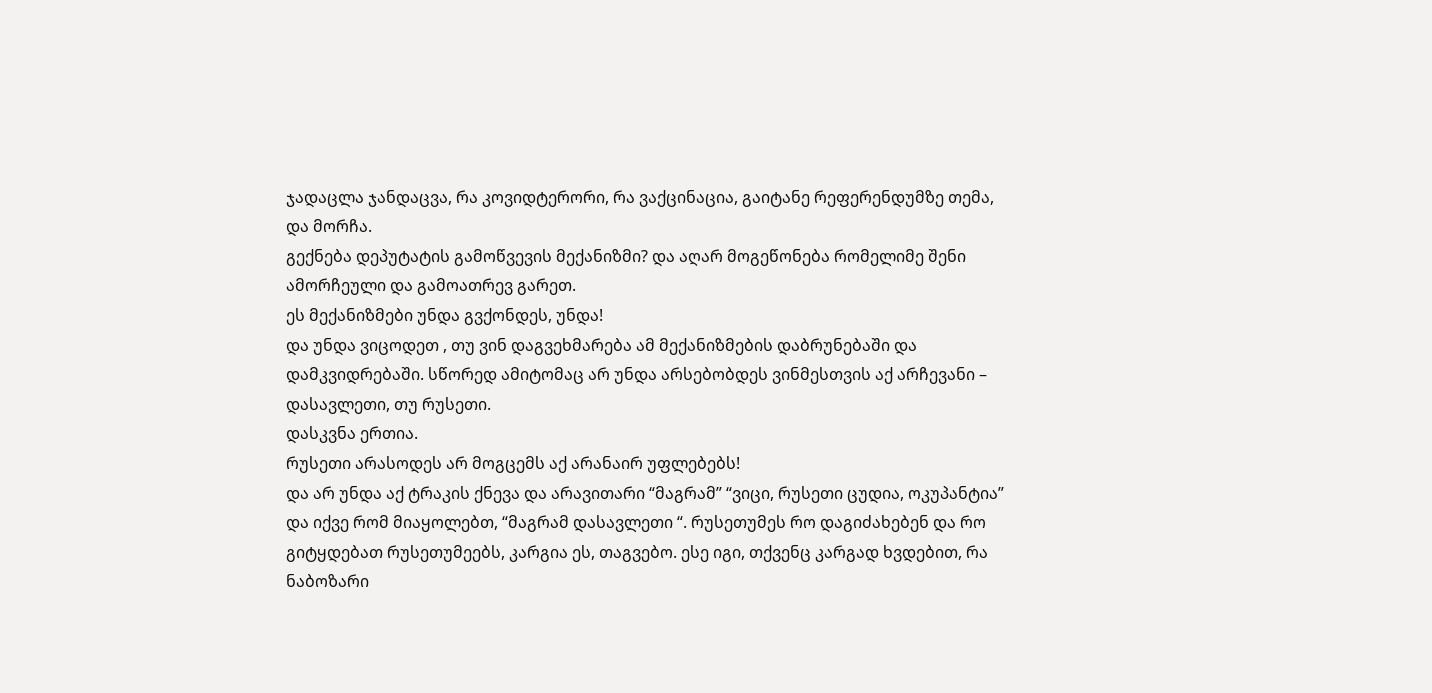ჯადაცლა ჯანდაცვა, რა კოვიდტერორი, რა ვაქცინაცია, გაიტანე რეფერენდუმზე თემა, და მორჩა.
გექნება დეპუტატის გამოწვევის მექანიზმი? და აღარ მოგეწონება რომელიმე შენი ამორჩეული და გამოათრევ გარეთ.
ეს მექანიზმები უნდა გვქონდეს, უნდა!
და უნდა ვიცოდეთ , თუ ვინ დაგვეხმარება ამ მექანიზმების დაბრუნებაში და დამკვიდრებაში. სწორედ ამიტომაც არ უნდა არსებობდეს ვინმესთვის აქ არჩევანი – დასავლეთი, თუ რუსეთი.
დასკვნა ერთია.
რუსეთი არასოდეს არ მოგცემს აქ არანაირ უფლებებს!
და არ უნდა აქ ტრაკის ქნევა და არავითარი “მაგრამ” “ვიცი, რუსეთი ცუდია, ოკუპანტია” და იქვე რომ მიაყოლებთ, “მაგრამ დასავლეთი “. რუსეთუმეს რო დაგიძახებენ და რო გიტყდებათ რუსეთუმეებს, კარგია ეს, თაგვებო. ესე იგი, თქვენც კარგად ხვდებით, რა ნაბოზარი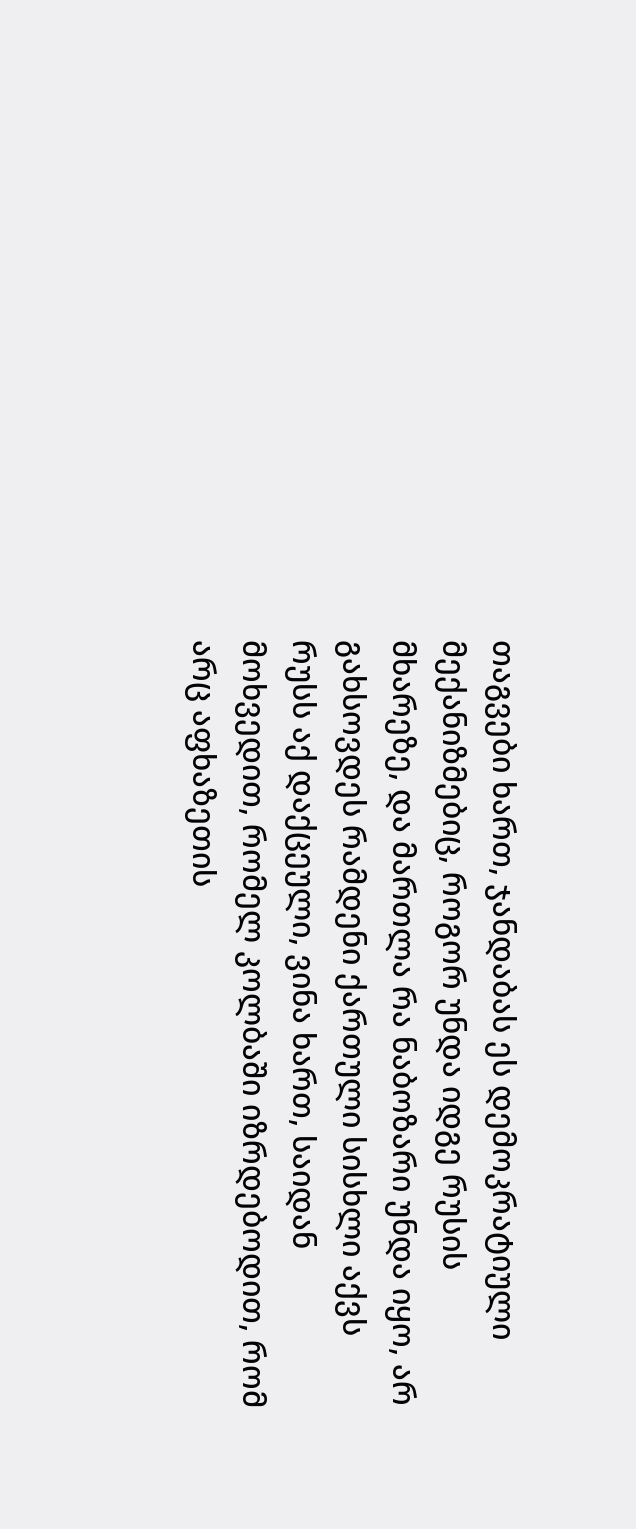თაგვები ხართ, ჯანდაბას ეს დემოკრატიული მექანიზმებიც, როგორ უნდა იდგე რუსის მხარეზე, და მართლა რა ნაბოზარი უნდა იყო, არ გახსოვდეს რამდენი ქართული სისხლი აქვს რუსს აქ დაქცეული, ვინა ხართ, საიდან მოხვედით, რომელ კოლბაში იზრდებოდით, რომ არც აფხაზეთის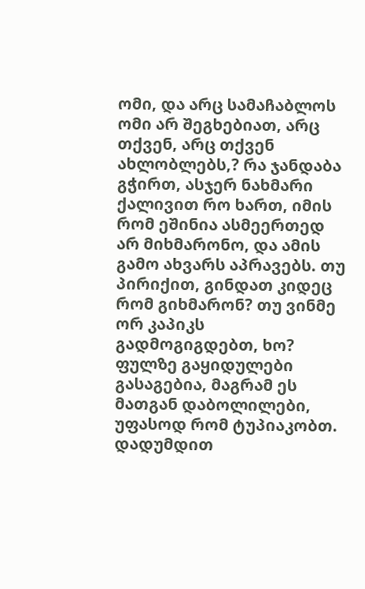ომი, და არც სამაჩაბლოს ომი არ შეგხებიათ, არც თქვენ, არც თქვენ ახლობლებს,? რა ჯანდაბა გჭირთ, ასჯერ ნახმარი ქალივით რო ხართ, იმის რომ ეშინია ასმეერთედ არ მიხმარონო, და ამის გამო ახვარს აპრავებს. თუ პირიქით, გინდათ კიდეც რომ გიხმარონ? თუ ვინმე ორ კაპიკს გადმოგიგდებთ, ხო? ფულზე გაყიდულები გასაგებია, მაგრამ ეს მათგან დაბოლილები, უფასოდ რომ ტუპიაკობთ. დადუმდით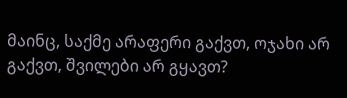მაინც, საქმე არაფერი გაქვთ, ოჯახი არ გაქვთ, შვილები არ გყავთ?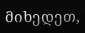მიხედეთ,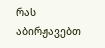რას აბირჟავებთ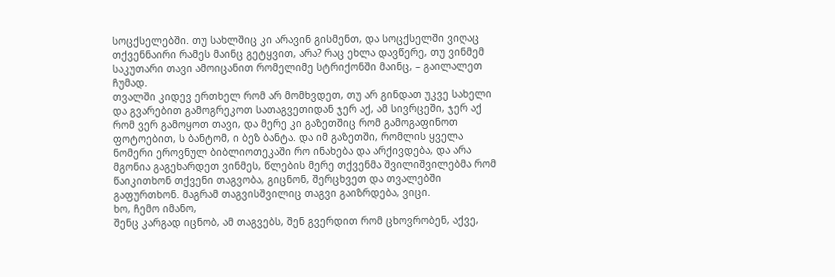სოცქსელებში. თუ სახლშიც კი არავინ გისმენთ, და სოცქსელში ვიღაც თქვენნაირი რამეს მაინც გეტყვით, არა? რაც ეხლა დავწერე, თუ ვინმემ საკუთარი თავი ამოიცანით რომელიმე სტრიქონში მაინც, – გაილალეთ ჩუმად.
თვალში კიდევ ერთხელ რომ არ მომხვდეთ, თუ არ გინდათ უკვე სახელი და გვარებით გამოგრეკოთ სათაგვეთიდან ჯერ აქ, ამ სივრცეში, ჯერ აქ რომ ვერ გამოყოთ თავი, და მერე კი გაზეთშიც რომ გამოგაფინოთ ფოტოებით, ს ბანტომ, ი ბეზ ბანტა. და იმ გაზეთში, რომლის ყველა ნომერი ეროვნულ ბიბლიოთეკაში რო ინახება და არქივდება, და არა მგონია გაგეხარდეთ ვინმეს, წლების მერე თქვენმა შვილიშვილებმა რომ წაიკითხონ თქვენი თაგვობა, გიცნონ, შერცხვეთ და თვალებში გაფურთხონ. მაგრამ თაგვისშვილიც თაგვი გაიზრდება, ვიცი.
ხო, ჩემო იმანო,
შენც კარგად იცნობ, ამ თაგვებს, შენ გვერდით რომ ცხოვრობენ, აქვე,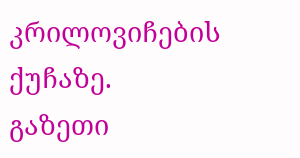კრილოვიჩების ქუჩაზე.
გაზეთი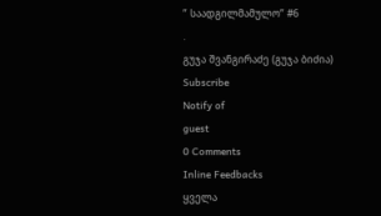” საადგილმამულო” #6
.
გუჯა შვანგირაძე (გუჯა ბიძია)
Subscribe
Notify of
guest
0 Comments
Inline Feedbacks
ყველა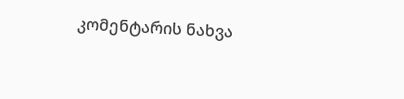კომენტარის ნახვა